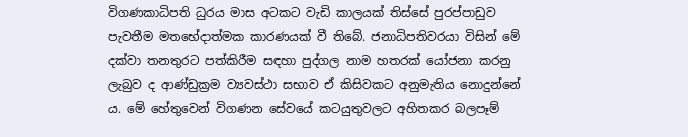විගණකාධිපති ධුරය මාස අටකට වැඩි කාලයක් තිස්සේ පුරප්පාඩුව පැවතීම මතභේදාත්මක කාරණයක් වී තිබේ. ජනාධිපතිවරයා විසින් මේ දක්වා තනතුරට පත්කිරීම සඳහා පුද්ගල නාම හතරක් යෝජනා කරනු ලැබුව ද ආණ්ඩුක්‍රම ව්‍යවස්ථා සභාව ඒ කිසිවකට අනුමැතිය නොදුන්නේ ය. මේ හේතුවෙන් විගණන සේවයේ කටයුතුවලට අහිතකර බලපෑම්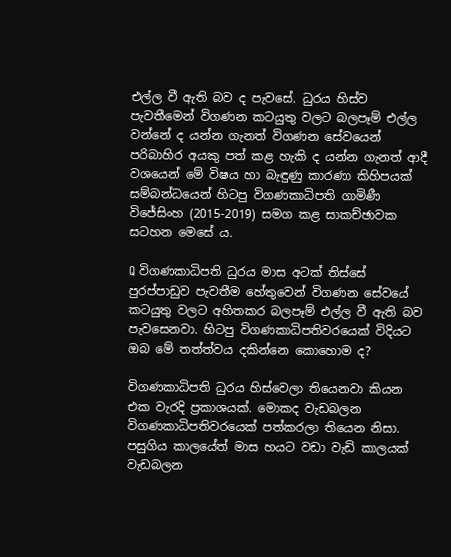එල්ල වී ඇති බව ද පැවසේ. ධුරය හිස්ව පැවතීමෙන් විගණන කටයුතු වලට බලපෑම් එල්ල වන්නේ ද යන්න ගැනත් විගණන සේවයෙන් පරිබාහිර අයකු පත් කළ හැකි ද යන්න ගැනත් ආදී වශයෙන් මේ විෂය හා බැඳුණු කාරණා කිහිපයක් සම්බන්ධයෙන් හිටපු විගණකාධිපති ගාමිණී විජේසිංහ (2015-2019) සමග කළ සාකච්ඡාවක සටහන මෙසේ ය.

Q විගණකාධිපති ධුරය මාස අටක් තිස්සේ පුරප්පාඩුව පැවතීම හේතුවෙන් විගණන සේවයේ කටයුතු වලට අහිතකර බලපෑම් එල්ල වී ඇති බව පැවසෙනවා. හිටපු විගණකාධිපතිවරයෙක් විදියට ඔබ මේ තත්ත්වය දකින්නෙ කොහොම ද?

විගණකාධිපති ධුරය හිස්වෙලා තියෙනවා කියන එක වැරදි ප්‍රකාශයක්. මොකද වැඩබලන විගණකාධිපතිවරයෙක් පත්කරලා තියෙන නිසා. පසුගිය කාලයේත් මාස හයට වඩා වැඩි කාලයක් වැඩබලන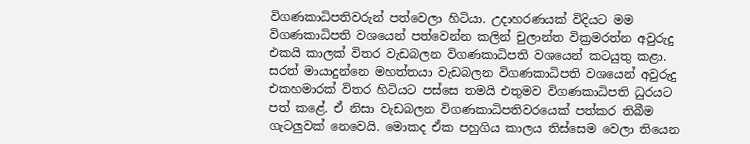විගණකාධිපතිවරුන් පත්වෙලා හිටියා. උදාහරණයක් විදියට මම විගණකාධිපති වශයෙන් පත්වෙන්න කලින් චුලාන්ත වික්‍රමරත්න අවුරුදු එකයි කාලක් විතර වැඩබලන විගණකාධිපති වශයෙන් කටයුතු කළා. සරත් මායාදුන්නෙ මහත්තයා වැඩබලන විගණකාධිපති වශයෙන් අවුරුදු එකහමාරක් විතර හිටියට පස්සෙ තමයි එතුමව විගණකාධිපති ධුරයට පත් කළේ. ඒ නිසා වැඩබලන විගණකාධිපතිවරයෙක් පත්කර තිබීම ගැටලුවක් නෙවෙයි. මොකද ඒක පහුගිය කාලය තිස්සෙම වෙලා තියෙන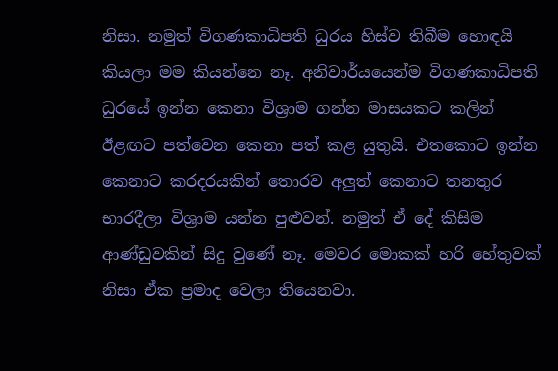නිසා. නමුත් විගණකාධිපති ධුරය හිස්ව තිබීම හොඳයි කියලා මම කියන්නෙ නෑ. අනිවාර්යයෙන්ම විගණකාධිපති ධුරයේ ඉන්න කෙනා විශ්‍රාම ගන්න මාසයකට කලින් ඊළඟට පත්වෙන කෙනා පත් කළ යුතුයි. එතකොට ඉන්න කෙනාට කරදරයකින් තොරව අලුත් කෙනාට තනතුර භාරදීලා විශ්‍රාම යන්න පුළුවන්. නමුත් ඒ දේ කිසිම ආණ්ඩුවකින් සිදු වුණේ නෑ. මෙවර මොකක් හරි හේතුවක් නිසා ඒක ප්‍රමාද වෙලා තියෙනවා.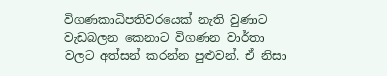විගණකාධිපතිවරයෙක් නැති වුණාට වැඩබලන කෙනාට විගණන වාර්තා වලට අත්සන් කරන්න පුළුවන්. ඒ නිසා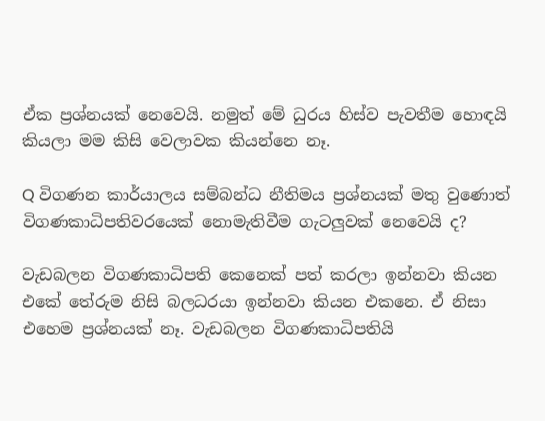ඒක ප්‍රශ්නයක් නෙවෙයි. නමුත් මේ ධුරය හිස්ව පැවතීම හොඳයි කියලා මම කිසි වෙලාවක කියන්නෙ නෑ.

Q විගණන කාර්යාලය සම්බන්ධ නීතිමය ප්‍රශ්නයක් මතු වුණොත් විගණකාධිපතිවරයෙක් නොමැතිවීම ගැටලුවක් නෙවෙයි ද?

වැඩබලන විගණකාධිපති කෙනෙක් පත් කරලා ඉන්නවා කියන එකේ තේරුම නිසි බලධරයා ඉන්නවා කියන එකනෙ. ඒ නිසා එහෙම ප්‍රශ්නයක් නෑ. වැඩබලන විගණකාධිපතියි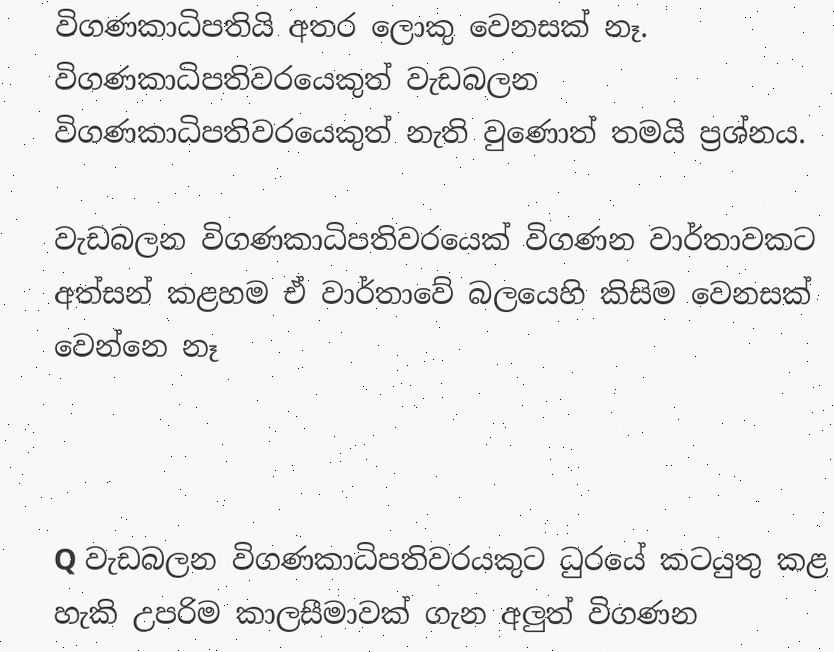විගණකාධිපතියි අතර ලොකු වෙනසක් නෑ. විගණකාධිපතිවරයෙකුත් වැඩබලන විගණකාධිපතිවරයෙකුත් නැති වුණොත් තමයි ප්‍රශ්නය.

වැඩබලන විගණකාධිපතිවරයෙක් විගණන වාර්තාවකට අත්සන් කළහම ඒ වාර්තාවේ බලයෙහි කිසිම වෙනසක් වෙන්නෙ නෑ



Q වැඩබලන විගණකාධිපතිවරයකුට ධුරයේ කටයුතු කළ හැකි උපරිම කාලසීමාවක් ගැන අලුත් විගණන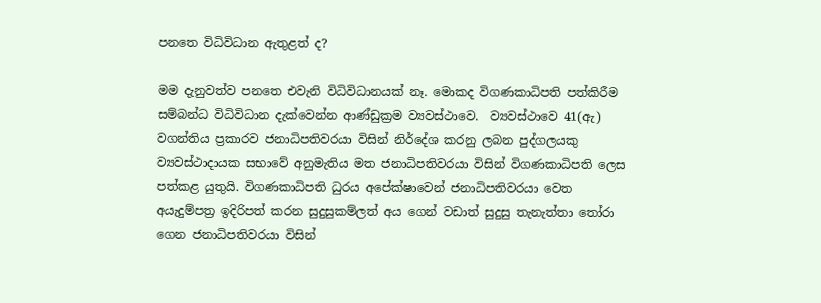පනතෙ විධිවිධාන ඇතුළත් ද?

මම දැනුවත්ව පනතෙ එවැනි විධිවිධානයක් නෑ. මොකද විගණකාධිපති පත්කිරීම සම්බන්ධ විධිවිධාන දැක්වෙන්න ආණ්ඩුක්‍රම ව්‍යවස්ථාවෙ.  ව්‍යවස්ථාවෙ 41(ඇ) වගන්තිය ප්‍රකාරව ජනාධිපතිවරයා විසින් නිර්දේශ කරනු ලබන පුද්ගලයකු ව්‍යවස්ථාදායක සභාවේ අනුමැතිය මත ජනාධිපතිවරයා විසින් විගණකාධිපති ලෙස පත්කළ යුතුයි. විගණකාධිපති ධුරය අපේක්ෂාවෙන් ජනාධිපතිවරයා වෙත අයැදුම්පත්‍ර ඉදිරිපත් කරන සුදුසුකම්ලත් අය ගෙන් වඩාත් සුදුසු තැනැත්තා තෝරා ගෙන ජනාධිපතිවරයා විසින්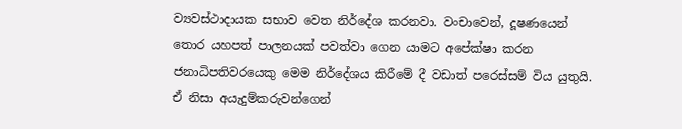ව්‍යවස්ථාදායක සභාව වෙත නිර්දේශ කරනවා. වංචාවෙන්, දූෂණයෙන් තොර යහපත් පාලනයක් පවත්වා ගෙන යාමට අපේක්ෂා කරන ජනාධිපතිවරයෙකු මෙම නිර්දේශය කිරීමේ දී වඩාත් පරෙස්සම් විය යුතුයි. ඒ නිසා අයැදුම්කරුවන්ගෙන්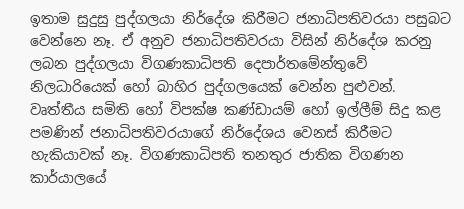ඉතාම සුදුසු පුද්ගලයා නිර්දේශ කිරීමට ජනාධිපතිවරයා පසුබට වෙන්නෙ නෑ. ඒ අනුව ජනාධිපතිවරයා විසින් නිර්දේශ කරනු ලබන පුද්ගලයා විගණකාධිපති දෙපාර්තමේන්තුවේ නිලධාරියෙක් හෝ බාහිර පුද්ගලයෙක් වෙන්න පුළුවන්. වෘත්තීය සමිති හෝ විපක්ෂ කණ්ඩායම් හෝ ඉල්ලීම් සිදු කළ පමණින් ජනාධිපතිවරයාගේ නිර්දේශය වෙනස් කිරීමට හැකියාවක් නෑ. විගණකාධිපති තනතුර ජාතික විගණන කාර්යාලයේ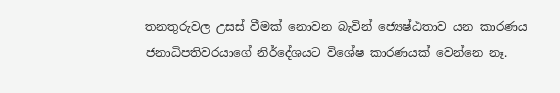තනතුරුවල උසස් වීමක් නොවන බැවින් ජ්‍යෙෂ්ඨතාව යන කාරණය ජනාධිපතිවරයාගේ නිර්දේශයට විශේෂ කාරණයක් වෙන්නෙ නෑ.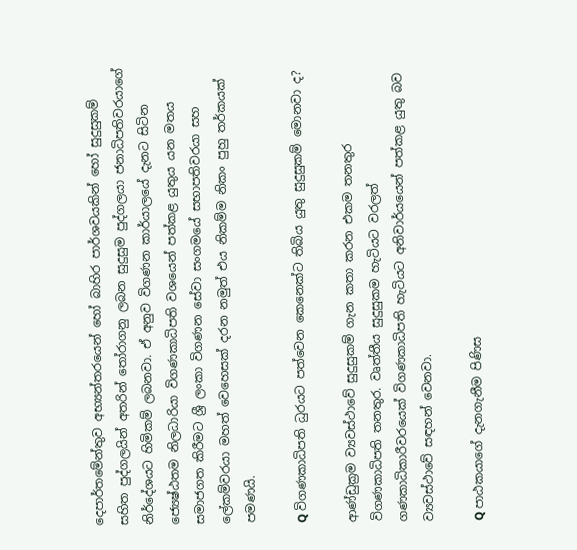දෙපාර්තමේන්තුව අභ්‍යන්තරයෙන් හෝ බාහිර පාර්ශවයකින් හෝ සුදුසුකම් සහිත පුද්ගලයින් අතරින් තෝරාගනු ලබන සුදුසුම පුද්ගලයා ජනාධිපතිවරයාගේ නිර්දේශයට හිමිකම් ලබනවා. ඒ අනුව විගණන කාර්යාලයේ දැනට සිටින ජ්‍යෙෂ්ඨතම නිලධාරියා විගණකාධිපති වශයෙන් පත්කළ යුතුය යන මතය සමාජගත කිරීමට ශ්‍රී ලංකා විගණන සේවා සංගමයේ සභාපතිවරයා සහ ලේකම්වරයා මහත් වෙහෙසක් දරන නමුත් එය නිකම්ම නිකං පුහු තර්කයක් පමණයි.

Q විගණකාධිපති ධුරයට පත්වෙන කෙනෙක්ට තිබිය යුතු සුදුසුකම් මොනවා ද?

ආණ්ඩුක්‍රම ව්‍යවස්ථාවේ සුදුසුකම් ගැන කතා කරන එකම තනතුර විගණකාධිපති තනතුර. වෘත්තීය සුදුසුකම හැටියට වරලත් ගණකාධිකාරීවරයෙක් විගණකාධිපති හැටියට අනිවාර්යයෙන් පත්කළ යුතු බව ව්‍යවස්ථාවේ සඳහන් වෙනවා.

Q පාඨකයාගේ දැනගැනීම පිණිස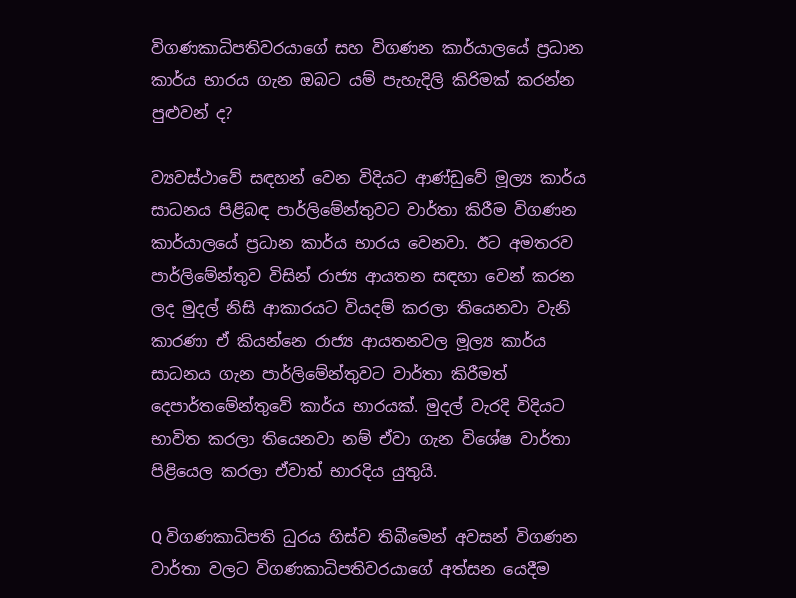විගණකාධිපතිවරයාගේ සහ විගණන කාර්යාලයේ ප්‍රධාන කාර්ය භාරය ගැන ඔබට යම් පැහැදිලි කිරිමක් කරන්න පුළුවන් ද?

ව්‍යවස්ථාවේ සඳහන් වෙන විදියට ආණ්ඩුවේ මූල්‍ය කාර්ය සාධනය පිළිබඳ පාර්ලිමේන්තුවට වාර්තා කිරීම විගණන කාර්යාලයේ ප්‍රධාන කාර්ය භාරය වෙනවා. ඊට අමතරව පාර්ලිමේන්තුව විසින් රාජ්‍ය ආයතන සඳහා වෙන් කරන ලද මුදල් නිසි ආකාරයට වියදම් කරලා තියෙනවා වැනි කාරණා ඒ කියන්නෙ රාජ්‍ය ආයතනවල මූල්‍ය කාර්ය සාධනය ගැන පාර්ලිමේන්තුවට වාර්තා කිරීමත් දෙපාර්තමේන්තුවේ කාර්ය භාරයක්. මුදල් වැරදි විදියට භාවිත කරලා තියෙනවා නම් ඒවා ගැන විශේෂ වාර්තා පිළියෙල කරලා ඒවාත් භාරදිය යුතුයි.

Q විගණකාධිපති ධුරය හිස්ව තිබීමෙන් අවසන් විගණන වාර්තා වලට විගණකාධිපතිවරයාගේ අත්සන යෙදීම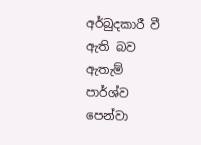අර්බුදකාරී වී ඇති බව ඇතැම් පාර්ශ්ව පෙන්වා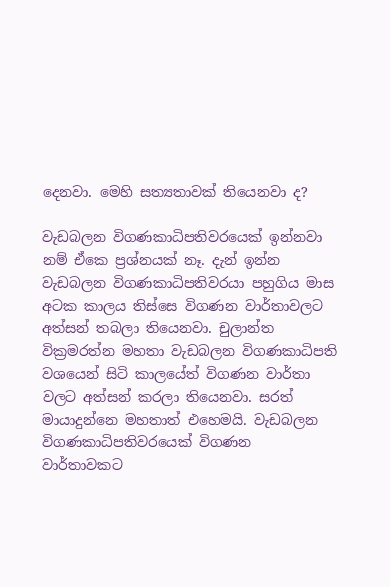දෙනවා. මෙහි සත්‍යතාවක් තියෙනවා ද?

වැඩබලන විගණකාධිපතිවරයෙක් ඉන්නවා නම් ඒකෙ ප්‍රශ්නයක් නෑ. දැන් ඉන්න වැඩබලන විගණකාධිපතිවරයා පහුගිය මාස අටක කාලය තිස්සෙ විගණන වාර්තාවලට අත්සන් තබලා තියෙනවා. චුලාන්ත වික්‍රමරත්න මහතා වැඩබලන විගණකාධිපති වශයෙන් සිටි කාලයේත් විගණන වාර්තා වලට අත්සන් කරලා තියෙනවා. සරත් මායාදුන්නෙ මහතාත් එහෙමයි. වැඩබලන විගණකාධිපතිවරයෙක් විගණන වාර්තාවකට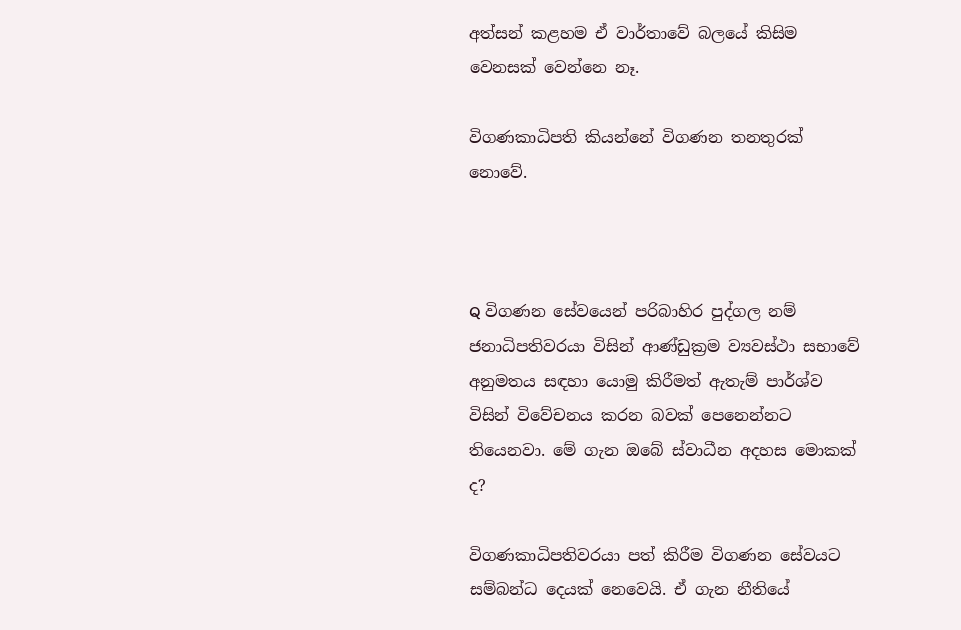අත්සන් කළහම ඒ වාර්තාවේ බලයේ කිසිම වෙනසක් වෙන්නෙ නෑ.

විගණකාධිපති කියන්නේ විගණන තනතුරක් නොවේ.



Q විගණන සේවයෙන් පරිබාහිර පුද්ගල නම් ජනාධිපතිවරයා විසින් ආණ්ඩුක්‍රම ව්‍යවස්ථා සභාවේ අනුමතය සඳහා යොමු කිරීමත් ඇතැම් පාර්ශ්ව විසින් විවේචනය කරන බවක් පෙනෙන්නට තියෙනවා. මේ ගැන ඔබේ ස්වාධීන අදහස මොකක් ද?

විගණකාධිපතිවරයා පත් කිරීම විගණන සේවයට සම්බන්ධ දෙයක් නෙවෙයි. ඒ ගැන නීතියේ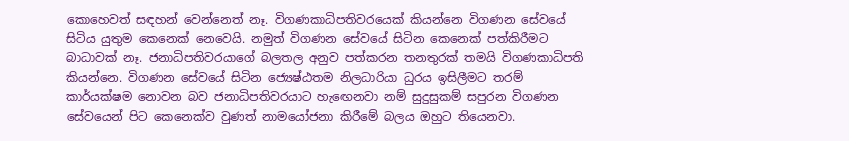කොහෙවත් සඳහන් වෙන්නෙත් නෑ. විගණකාධිපතිවරයෙක් කියන්නෙ විගණන සේවයේ සිටිය යුතුම කෙනෙක් නෙවෙයි. නමුත් විගණන සේවයේ සිටින කෙනෙක් පත්කිරීමට බාධාවක් නෑ. ජනාධිපතිවරයාගේ බලතල අනුව පත්කරන තනතුරක් තමයි විගණකාධිපති කියන්නෙ. විගණන සේවයේ සිටින ජ්‍යෙෂ්ඨතම නිලධාරියා ධුරය ඉසිලීමට තරම් කාර්යක්ෂම නොවන බව ජනාධිපතිවරයාට හැඟෙනවා නම් සුදුසුකම් සපුරන විගණන සේවයෙන් පිට කෙනෙක්ව වුණත් නාමයෝජනා කිරීමේ බලය ඔහුට තියෙනවා.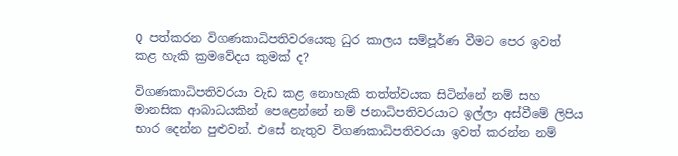Q පත්කරන විගණකාධිපතිවරයෙකු ධුර කාලය සම්පූර්ණ වීමට පෙර ඉවත් කළ හැකි ක්‍රමවේදය කුමක් ද?

විගණකාධිපතිවරයා වැඩ කළ නොහැකි තත්ත්වයක සිටින්නේ නම් සහ මානසික ආබාධයකින් පෙළෙන්නේ නම් ජනාධිපතිවරයාට ඉල්ලා අස්වීමේ ලිපිය භාර දෙන්න පුළුවන්. එසේ නැතුව විගණකාධිපතිවරයා ඉවත් කරන්න නම්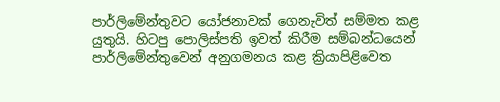පාර්ලිමේන්තුවට යෝජනාවක් ගෙනැවිත් සම්මත කළ යුතුයි. හිටපු පොලිස්පති ඉවත් කිරීම සම්බන්ධයෙන් පාර්ලිමේන්තුවෙන් අනුගමනය කළ ක්‍රියාපිළිවෙත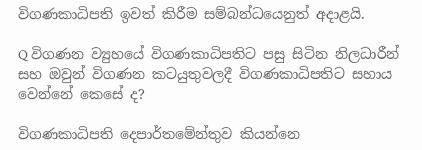විගණකාධිපති ඉවත් කිරීම සම්බන්ධයෙනුත් අදාළයි.

Q විගණන ව්‍යුහයේ විගණකාධිපතිට පසු සිටින නිලධාරීන් සහ ඔවුන් විගණන කටයුතුවලදී විගණකාධිපතිට සහාය වෙන්නේ කෙසේ ද?

විගණකාධිපති දෙපාර්තමේන්තුව කියන්නෙ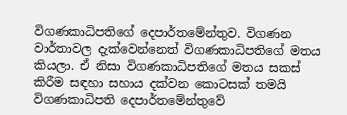විගණකාධිපතිගේ දෙපාර්තමේන්තුව. විගණන වාර්තාවල දැක්වෙන්නෙත් විගණකාධිපතිගේ මතය කියලා. ඒ නිසා විගණකාධිපතිගේ මතය සකස් කිරීම සඳහා සහාය දක්වන කොටසක් තමයි විගණකාධිපති දෙපාර්තමේන්තුවේ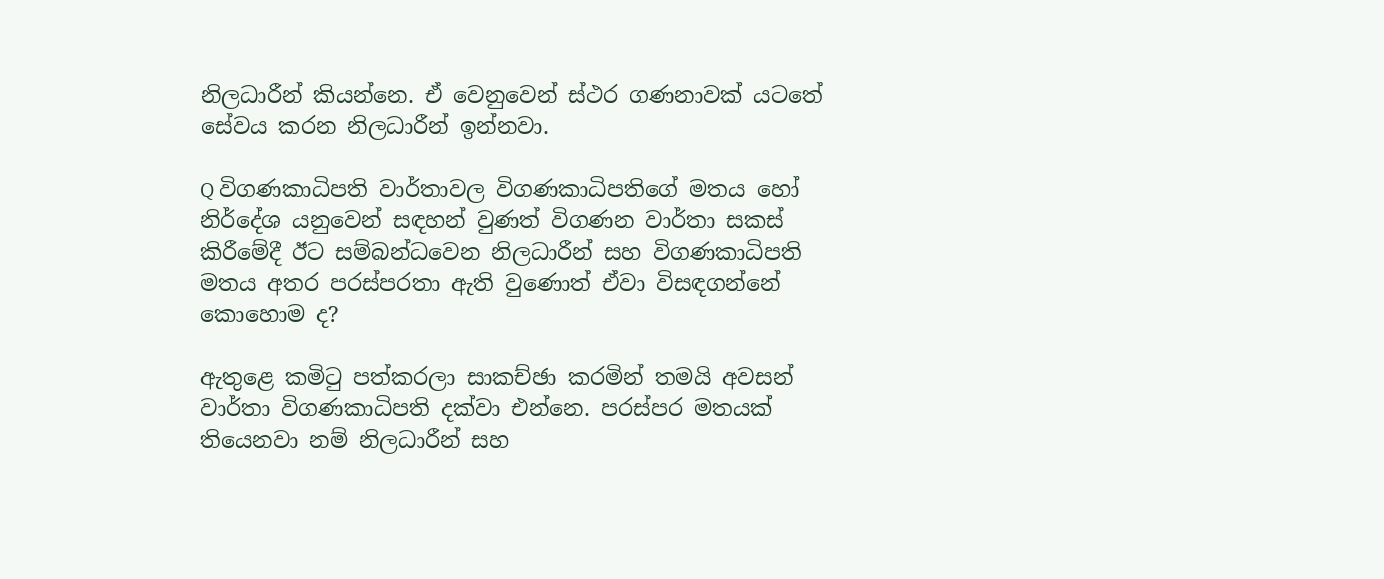නිලධාරීන් කියන්නෙ. ඒ වෙනුවෙන් ස්ථර ගණනාවක් යටතේ සේවය කරන නිලධාරීන් ඉන්නවා.

Q විගණකාධිපති වාර්තාවල විගණකාධිපතිගේ මතය හෝ නිර්දේශ යනුවෙන් සඳහන් වුණත් විගණන වාර්තා සකස් කිරීමේදී ඊට සම්බන්ධවෙන නිලධාරීන් සහ විගණකාධිපති මතය අතර පරස්පරතා ඇති වුණොත් ඒවා විසඳගන්නේ කොහොම ද?

ඇතුළෙ කමිටු පත්කරලා සාකච්ඡා කරමින් තමයි අවසන් වාර්තා විගණකාධිපති දක්වා එන්නෙ. පරස්පර මතයක් තියෙනවා නම් නිලධාරීන් සහ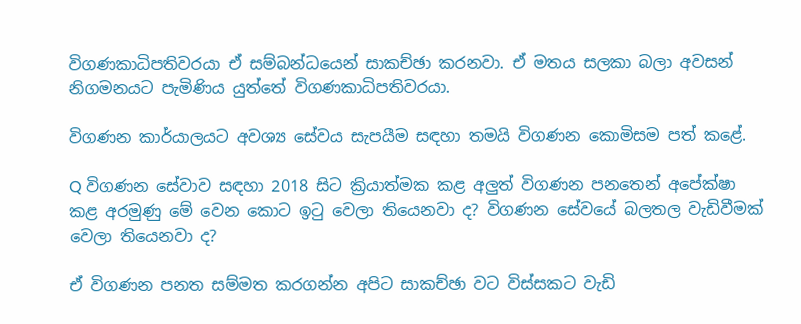විගණකාධිපතිවරයා ඒ සම්බන්ධයෙන් සාකච්ඡා කරනවා. ඒ මතය සලකා බලා අවසන් නිගමනයට පැමිණිය යුත්තේ විගණකාධිපතිවරයා.

විගණන කාර්යාලයට අවශ්‍ය සේවය සැපයීම සඳහා තමයි විගණන කොමිසම පත් කළේ.

Q විගණන සේවාව සඳහා 2018 සිට ක්‍රියාත්මක කළ අලුත් විගණන පනතෙන් අපේක්ෂා කළ අරමුණු මේ වෙන කොට ඉටු වෙලා තියෙනවා ද? විගණන සේවයේ බලතල වැඩිවීමක් වෙලා තියෙනවා ද?

ඒ විගණන පනත සම්මත කරගන්න අපිට සාකච්ඡා වට විස්සකට වැඩි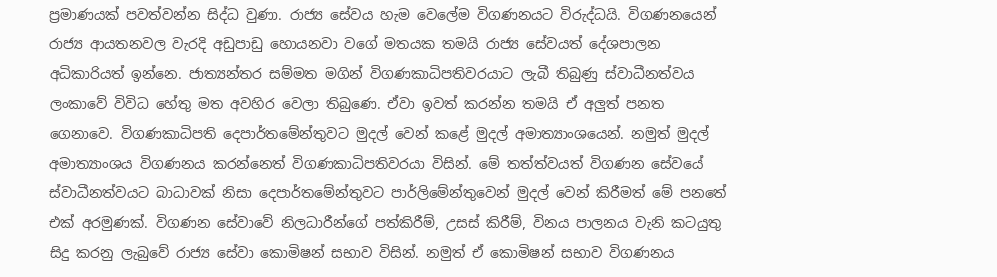ප්‍රමාණයක් පවත්වන්න සිද්ධ වුණා. රාජ්‍ය සේවය හැම වෙලේම විගණනයට විරුද්ධයි. විගණනයෙන් රාජ්‍ය ආයතනවල වැරදි අඩුපාඩු හොයනවා වගේ මතයක තමයි රාජ්‍ය සේවයත් දේශපාලන අධිකාරියත් ඉන්නෙ. ජාත්‍යන්තර සම්මත මගින් විගණකාධිපතිවරයාට ලැබී තිබුණු ස්වාධීනත්වය ලංකාවේ විවිධ හේතු මත අවහිර වෙලා තිබුණෙ. ඒවා ඉවත් කරන්න තමයි ඒ අලුත් පනත ගෙනාවෙ. විගණකාධිපති දෙපාර්තමේන්තුවට මුදල් වෙන් කළේ මුදල් අමාත්‍යාංශයෙන්. නමුත් මුදල් අමාත්‍යාංශය විගණනය කරන්නෙත් විගණකාධිපතිවරයා විසින්. මේ තත්ත්වයත් විගණන සේවයේ ස්වාධීනත්වයට බාධාවක් නිසා දෙපාර්තමේන්තුවට පාර්ලිමේන්තුවෙන් මුදල් වෙන් කිරීමත් මේ පනතේ එක් අරමුණක්. විගණන සේවාවේ නිලධාරීන්ගේ පත්කිරීම්, උසස් කිරීම්, විනය පාලනය වැනි කටයුතු සිදු කරනු ලැබුවේ රාජ්‍ය සේවා කොමිෂන් සභාව විසින්. නමුත් ඒ කොමිෂන් සභාව විගණනය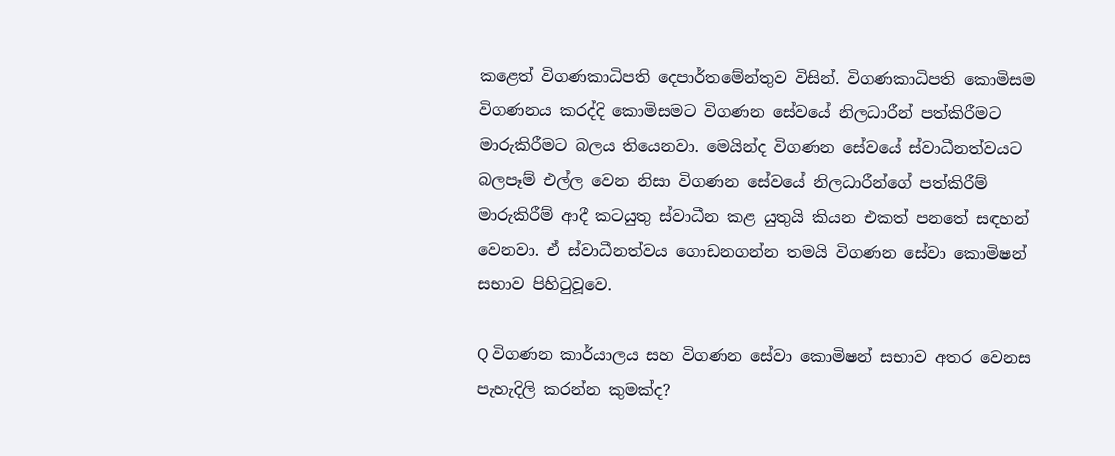කළෙත් විගණකාධිපති දෙපාර්තමේන්තුව විසින්. විගණකාධිපති කොමිසම විගණනය කරද්දි කොමිසමට විගණන සේවයේ නිලධාරීන් පත්කිරීමට මාරුකිරීමට බලය තියෙනවා. මෙයින්ද විගණන සේවයේ ස්වාධීනත්වයට බලපෑම් එල්ල වෙන නිසා විගණන සේවයේ නිලධාරීන්ගේ පත්කිරීම් මාරුකිරීම් ආදී කටයුතු ස්වාධීන කළ යුතුයි කියන එකත් පනතේ සඳහන් වෙනවා. ඒ ස්වාධීනත්වය ගොඩනගන්න තමයි විගණන සේවා කොමිෂන් සභාව පිහිටුවූවෙ.

Q විගණන කාර්යාලය සහ විගණන සේවා කොමිෂන් සභාව අතර වෙනස පැහැදිලි කරන්න කුමක්ද?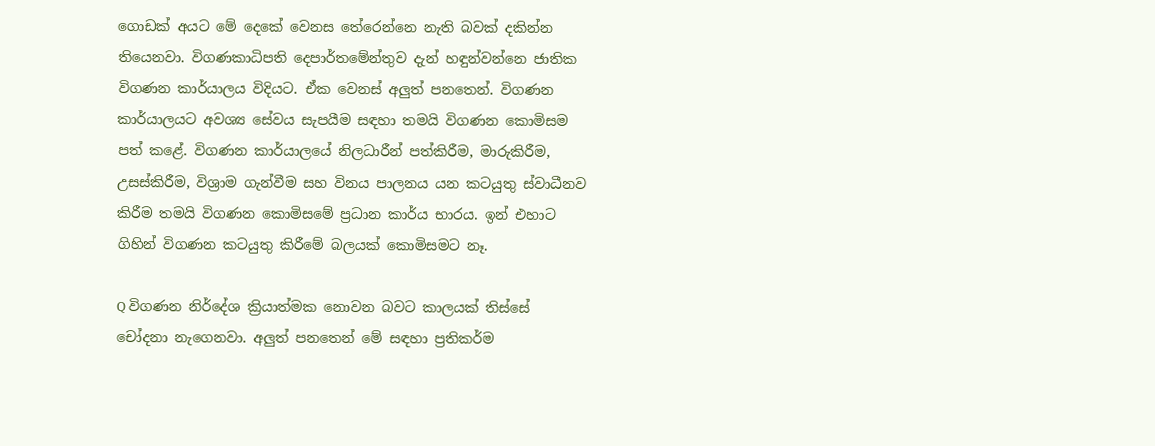ගොඩක් අයට මේ දෙකේ වෙනස තේරෙන්නෙ නැති බවක් දකින්න තියෙනවා. විගණකාධිපති දෙපාර්තමේන්තුව දැන් හඳුන්වන්නෙ ජාතික විගණන කාර්යාලය විදියට. ඒක වෙනස් අලුත් පනතෙන්. විගණන කාර්යාලයට අවශ්‍ය සේවය සැපයීම සඳහා තමයි විගණන කොමිසම පත් කළේ. විගණන කාර්යාලයේ නිලධාරීන් පත්කිරීම, මාරුකිරීම, උසස්කිරීම, විශ්‍රාම ගැන්වීම සහ විනය පාලනය යන කටයුතු ස්වාධීනව කිරීම තමයි විගණන කොමිසමේ ප්‍රධාන කාර්ය භාරය. ඉන් එහාට ගිහින් විගණන කටයුතු කිරීමේ බලයක් කොමිසමට නෑ.

Q විගණන නිර්දේශ ක්‍රියාත්මක නොවන බවට කාලයක් තිස්සේ චෝදනා නැගෙනවා. අලුත් පනතෙන් මේ සඳහා ප්‍රතිකර්ම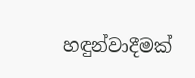හඳුන්වාදීමක්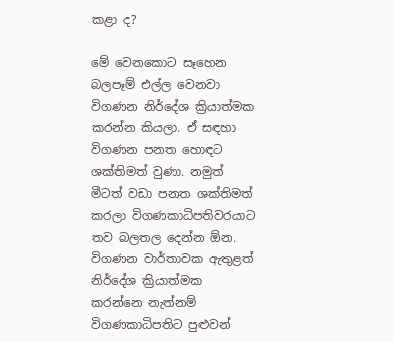කළා ද?

මේ වෙනකොට සෑහෙන බලපෑම් එල්ල වෙනවා විගණන නිර්දේශ ක්‍රියාත්මක කරන්න කියලා. ඒ සඳහා විගණන පනත හොඳට ශක්තිමත් වුණා. නමුත් මීටත් වඩා පනත ශක්තිමත් කරලා විගණකාධිපතිවරයාට තව බලතල දෙන්න ඕන. විගණන වාර්තාවක ඇතුළත් නිර්දේශ ක්‍රියාත්මක කරන්නෙ නැත්නම් විගණකාධිපතිට පුළුවන්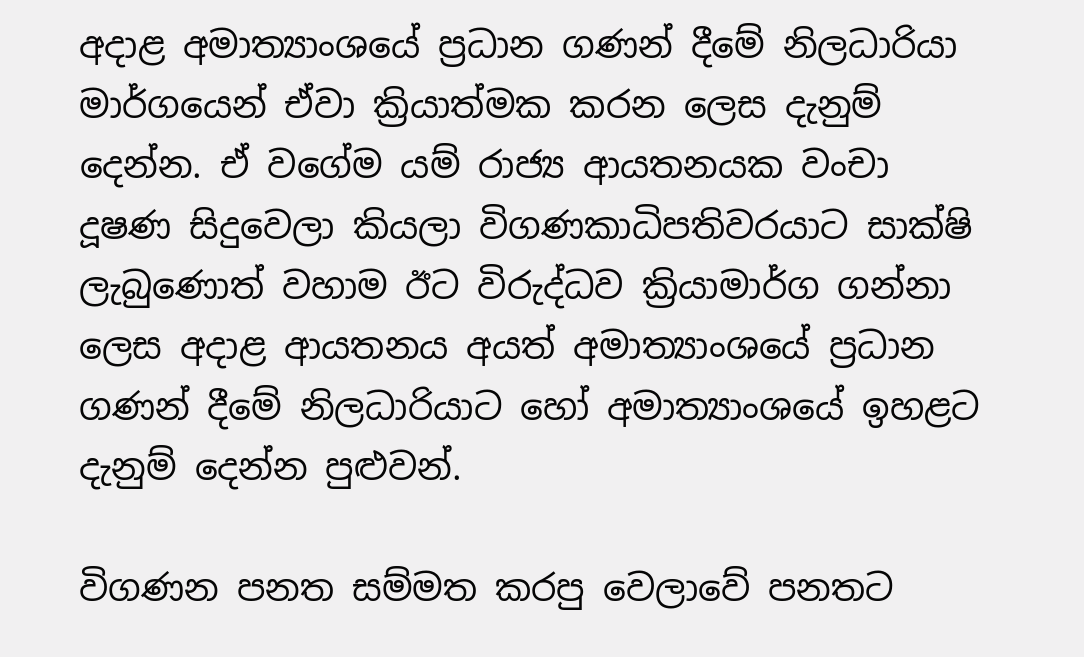අදාළ අමාත්‍යාංශයේ ප්‍රධාන ගණන් දීමේ නිලධාරියා මාර්ගයෙන් ඒවා ක්‍රියාත්මක කරන ලෙස දැනුම් දෙන්න. ඒ වගේම යම් රාජ්‍ය ආයතනයක වංචා දූෂණ සිදුවෙලා කියලා විගණකාධිපතිවරයාට සාක්ෂි ලැබුණොත් වහාම ඊට විරුද්ධව ක්‍රියාමාර්ග ගන්නා ලෙස අදාළ ආයතනය අයත් අමාත්‍යාංශයේ ප්‍රධාන ගණන් දීමේ නිලධාරියාට හෝ අමාත්‍යාංශයේ ඉහළට දැනුම් දෙන්න පුළුවන්.

විගණන පනත සම්මත කරපු වෙලාවේ පනතට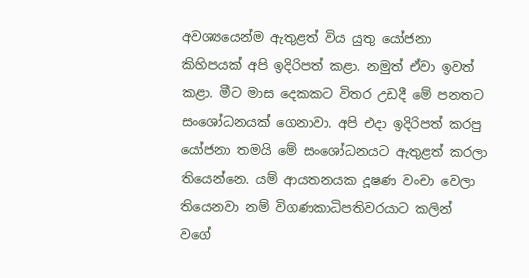අවශ්‍යයෙන්ම ඇතුළත් විය යුතු යෝජනා කිහිපයක් අපි ඉදිරිපත් කළා. නමුත් ඒවා ඉවත් කළා. මීට මාස දෙකකට විතර උඩදී මේ පනතට සංශෝධනයක් ගෙනාවා. අපි එදා ඉදිරිපත් කරපු යෝජනා තමයි මේ සංශෝධනයට ඇතුළත් කරලා තියෙන්නෙ. යම් ආයතනයක දූෂණ වංචා වෙලා තියෙනවා නම් විගණකාධිපතිවරයාට කලින් වගේ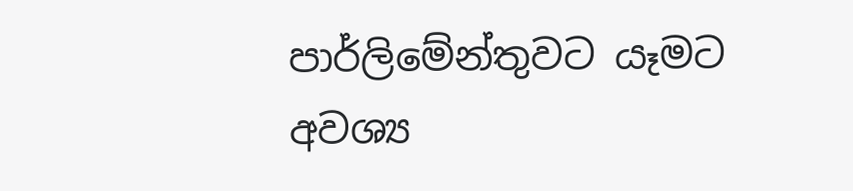පාර්ලිමේන්තුවට යෑමට අවශ්‍ය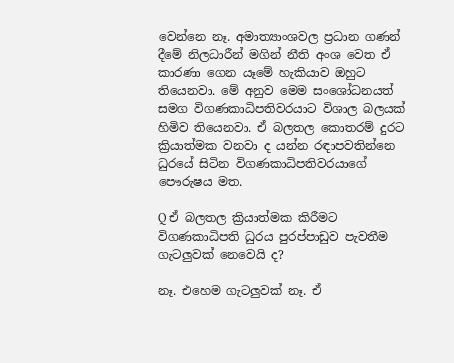වෙන්නෙ නෑ. අමාත්‍යාංශවල ප්‍රධාන ගණන් දීමේ නිලධාරීන් මගින් නීති අංශ වෙත ඒ කාරණා ගෙන යෑමේ හැකියාව ඔහුට තියෙනවා. මේ අනුව මෙම සංශෝධනයත් සමග විගණකාධිපතිවරයාට විශාල බලයක් හිමිව තියෙනවා. ඒ බලතල කොතරම් දුරට ක්‍රියාත්මක වනවා ද යන්න රඳාපවතින්නෙ ධුරයේ සිටින විගණකාධිපතිවරයාගේ පෞරුෂය මත.

Q ඒ බලතල ක්‍රියාත්මක කිරීමට විගණකාධිපති ධුරය පුරප්පාඩුව පැවතීම ගැටලුවක් නෙවෙයි ද?

නෑ. එහෙම ගැටලුවක් නෑ. ඒ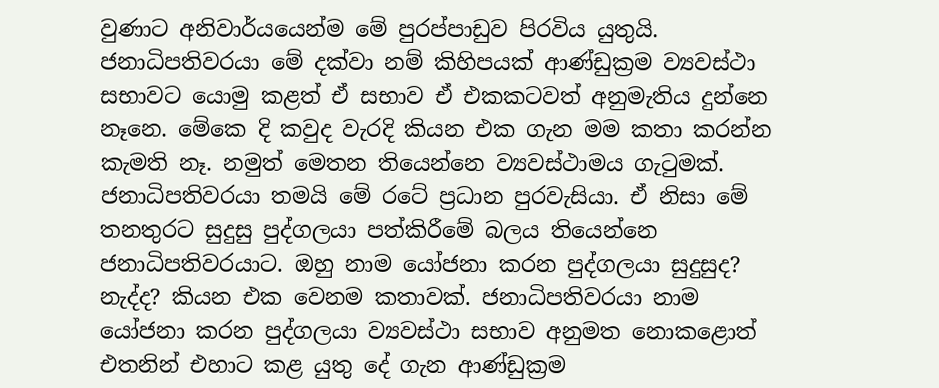වුණාට අනිවාර්යයෙන්ම මේ පුරප්පාඩුව පිරවිය යුතුයි. ජනාධිපතිවරයා මේ දක්වා නම් කිහිපයක් ආණ්ඩුක්‍රම ව්‍යවස්ථා සභාවට යොමු කළත් ඒ සභාව ඒ එකකටවත් අනුමැතිය දුන්නෙ නෑනෙ. මේකෙ දි කවුද වැරදි කියන එක ගැන මම කතා කරන්න කැමති නෑ. නමුත් මෙතන තියෙන්නෙ ව්‍යවස්ථාමය ගැටුමක්. ජනාධිපතිවරයා තමයි මේ රටේ ප්‍රධාන පුරවැසියා. ඒ නිසා මේ තනතුරට සුදුසු පුද්ගලයා පත්කිරීමේ බලය තියෙන්නෙ ජනාධිපතිවරයාට. ඔහු නාම යෝජනා කරන පුද්ගලයා සුදුසුද? නැද්ද? කියන එක වෙනම කතාවක්. ජනාධිපතිවරයා නාම යෝජනා කරන පුද්ගලයා ව්‍යවස්ථා සභාව අනුමත නොකළොත් එතනින් එහාට කළ යුතු දේ ගැන ආණ්ඩුක්‍රම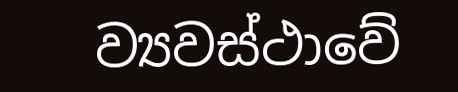ව්‍යවස්ථාවේ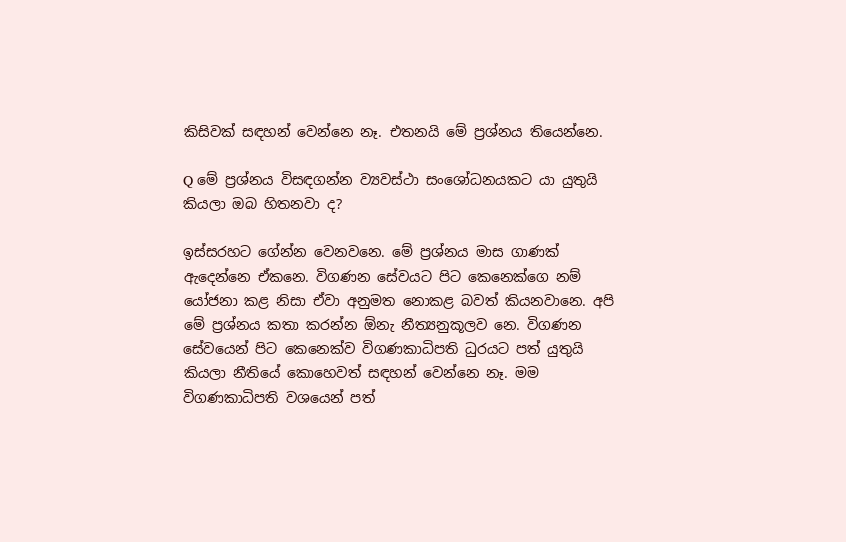කිසිවක් සඳහන් වෙන්නෙ නෑ. එතනයි මේ ප්‍රශ්නය තියෙන්නෙ.

Q මේ ප්‍රශ්නය විසඳගන්න ව්‍යවස්ථා සංශෝධනයකට යා යුතුයි කියලා ඔබ හිතනවා ද?

ඉස්සරහට ගේන්න වෙනවනෙ. මේ ප්‍රශ්නය මාස ගාණක් ඇදෙන්නෙ ඒකනෙ. විගණන සේවයට පිට කෙනෙක්ගෙ නම් යෝජනා කළ නිසා ඒවා අනුමත නොකළ බවත් කියනවානෙ. අපි මේ ප්‍රශ්නය කතා කරන්න ඕනැ නීත්‍යනුකූලව නෙ. විගණන සේවයෙන් පිට කෙනෙක්ව විගණකාධිපති ධුරයට පත් යුතුයි කියලා නීතියේ කොහෙවත් සඳහන් වෙන්නෙ නෑ. මම විගණකාධිපති වශයෙන් පත්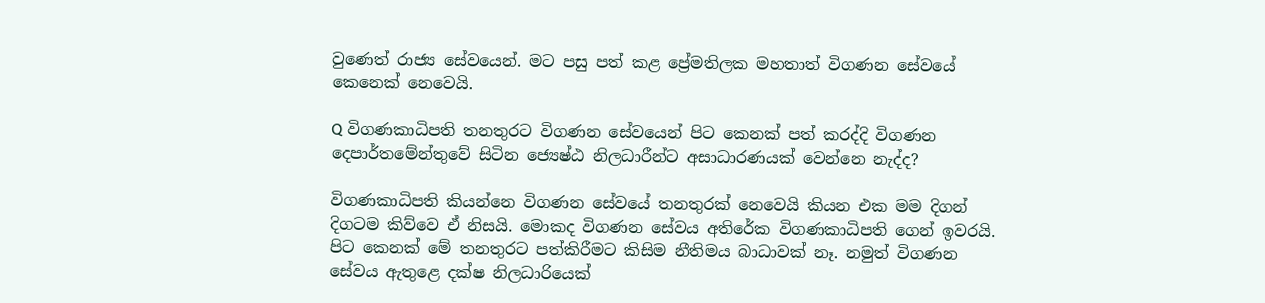වුණෙත් රාජ්‍ය සේවයෙන්. මට පසු පත් කළ ප්‍රේමතිලක මහතාත් විගණන සේවයේ කෙනෙක් නෙවෙයි.

Q විගණකාධිපති තනතුරට විගණන සේවයෙන් පිට කෙනක් පත් කරද්දි විගණන දෙපාර්තමේන්තුවේ සිටින ජ්‍යෙෂ්ඨ නිලධාරීන්ට අසාධාරණයක් වෙන්නෙ නැද්ද?

විගණකාධිපති කියන්නෙ විගණන සේවයේ තනතුරක් නෙවෙයි කියන එක මම දිගන් දිගටම කිව්වෙ ඒ නිසයි. මොකද විගණන සේවය අතිරේක විගණකාධිපති ගෙන් ඉවරයි. පිට කෙනක් මේ තනතුරට පත්කිරීමට කිසිම නීතිමය බාධාවක් නෑ. නමුත් විගණන සේවය ඇතුළෙ දක්ෂ නිලධාරියෙක්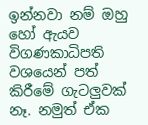ඉන්නවා නම් ඔහු හෝ ඇයව විගණකාධිපති වශයෙන් පත් කිරීමේ ගැටලුවක් නෑ. නමුත් ඒක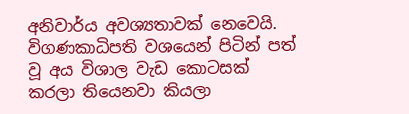අනිවාර්ය අවශ්‍යතාවක් නෙවෙයි. විගණකාධිපති වශයෙන් පිටින් පත් වූ අය විශාල වැඩ කොටසක් කරලා තියෙනවා කියලා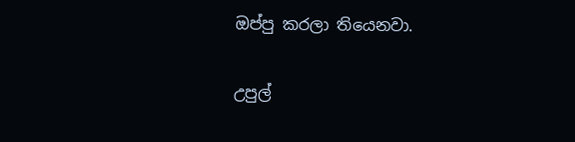ඔප්පු කරලා තියෙනවා.

උපුල්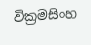වික්‍රමසිංහ